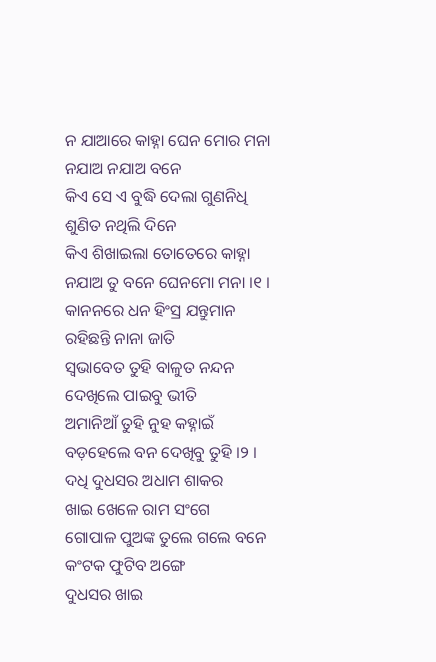ନ ଯାଆରେ କାହ୍ନା ଘେନ ମୋର ମନା
ନଯାଅ ନଯାଅ ବନେ
କିଏ ସେ ଏ ବୁଦ୍ଧି ଦେଲା ଗୁଣନିଧି
ଶୁଣିତ ନଥିଲି ଦିନେ
କିଏ ଶିଖାଇଲା ତୋତେରେ କାହ୍ନା
ନଯାଅ ତୁ ବନେ ଘେନମୋ ମନା ।୧ ।
କାନନରେ ଧନ ହିଂସ୍ର ଯନ୍ତୁମାନ
ରହିଛନ୍ତି ନାନା ଜାତି
ସ୍ୱଭାବେତ ତୁହି ବାଳୁତ ନନ୍ଦନ
ଦେଖିଲେ ପାଇବୁ ଭୀତି
ଅମାନିଆଁ ତୁହି ନୁହ କହ୍ନାଇଁ
ବଡ଼ହେଲେ ବନ ଦେଖିବୁ ତୁହି ।୨ ।
ଦଧି ଦୁଧସର ଅଧାମ ଶାକର
ଖାଇ ଖେଳେ ରାମ ସଂଗେ
ଗୋପାଳ ପୁଅଙ୍କ ତୁଲେ ଗଲେ ବନେ
କଂଟକ ଫୁଟିବ ଅଙ୍ଗେ
ଦୁଧସର ଖାଇ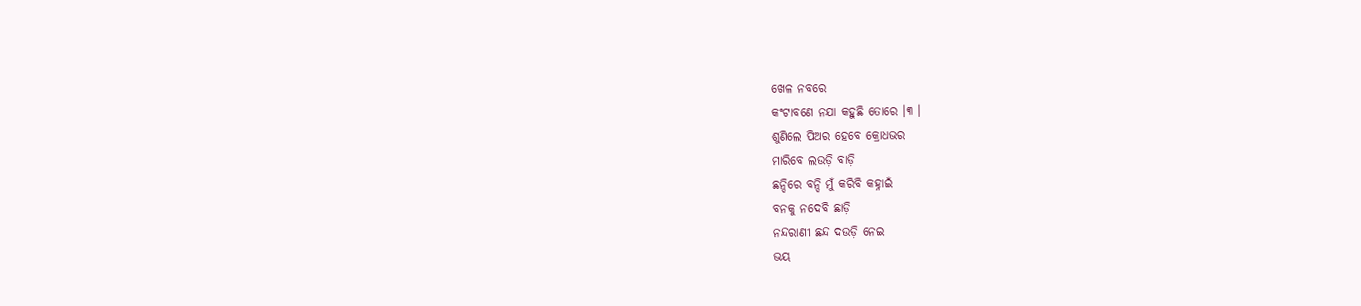ଖେଳ ନବରେ
କଂଟାବଣେ ନଯା କହୁଛି ତୋରେ ।୩ ।
ଶୁଣିଲେ ପିଅର ହେବେ କ୍ରୋଧଭର
ମାରିବେ ଲଉଡ଼ି ବାଡ଼ି
ଛନ୍ଦିରେ ବନ୍ଦି ମୁଁ କରିବି କହ୍ନାଇଁ
ବନକୁ ନଦେବି ଛାଡ଼ି
ନନ୍ଦରାଣୀ ଛନ୍ଦ ଦଉଡ଼ି ନେଇ
ଭୟ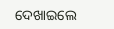ଦେଖାଇଲେ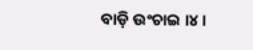ବାଡ଼ି ଉଂଚାଇ ।୪ ।